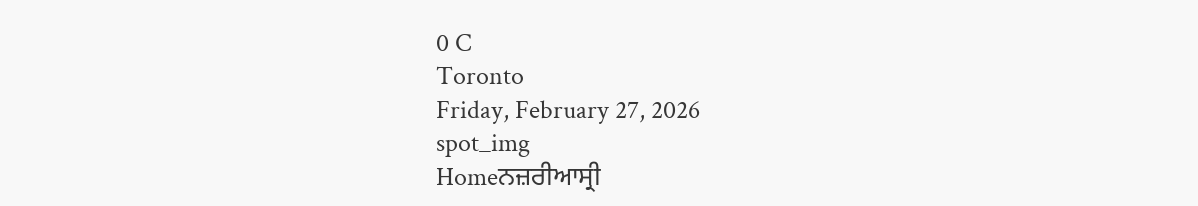0 C
Toronto
Friday, February 27, 2026
spot_img
Homeਨਜ਼ਰੀਆਸ੍ਰੀ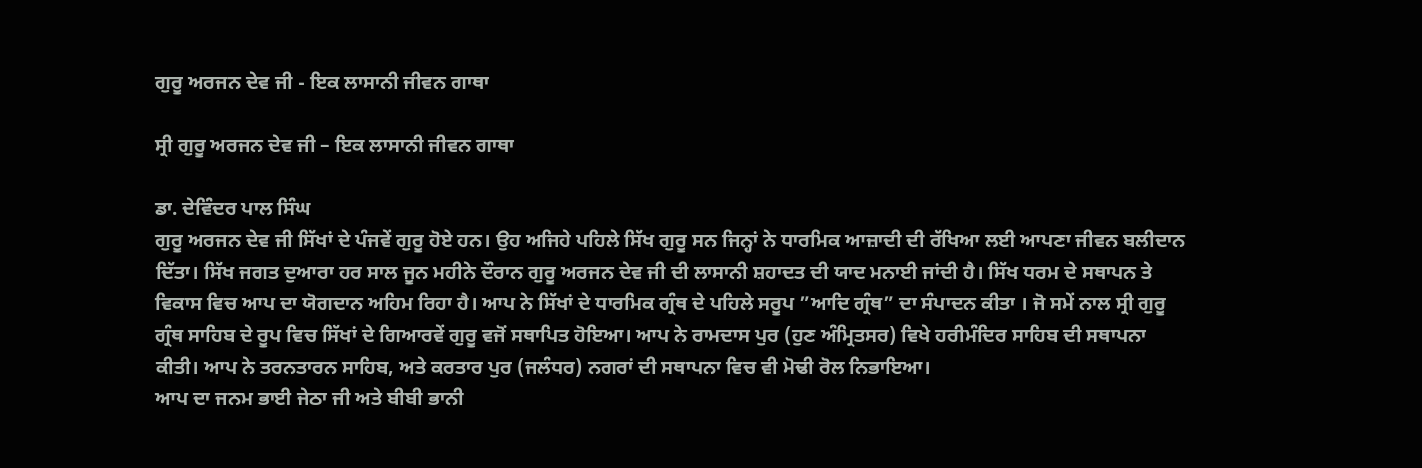ਗੁਰੂ ਅਰਜਨ ਦੇਵ ਜੀ - ਇਕ ਲਾਸਾਨੀ ਜੀਵਨ ਗਾਥਾ

ਸ੍ਰੀ ਗੁਰੂ ਅਰਜਨ ਦੇਵ ਜੀ – ਇਕ ਲਾਸਾਨੀ ਜੀਵਨ ਗਾਥਾ

ਡਾ. ਦੇਵਿੰਦਰ ਪਾਲ ਸਿੰਘ
ਗੁਰੂ ਅਰਜਨ ਦੇਵ ਜੀ ਸਿੱਖਾਂ ਦੇ ਪੰਜਵੇਂ ਗੁਰੂ ਹੋਏ ਹਨ। ਉਹ ਅਜਿਹੇ ਪਹਿਲੇ ਸਿੱਖ ਗੁਰੂ ਸਨ ਜਿਨ੍ਹਾਂ ਨੇ ਧਾਰਮਿਕ ਆਜ਼ਾਦੀ ਦੀ ਰੱਖਿਆ ਲਈ ਆਪਣਾ ਜੀਵਨ ਬਲੀਦਾਨ ਦਿੱਤਾ। ਸਿੱਖ ਜਗਤ ਦੁਆਰਾ ਹਰ ਸਾਲ ਜੂਨ ਮਹੀਨੇ ਦੌਰਾਨ ਗੁਰੂ ਅਰਜਨ ਦੇਵ ਜੀ ਦੀ ਲਾਸਾਨੀ ਸ਼ਹਾਦਤ ਦੀ ਯਾਦ ਮਨਾਈ ਜਾਂਦੀ ਹੈ। ਸਿੱਖ ਧਰਮ ਦੇ ਸਥਾਪਨ ਤੇ ਵਿਕਾਸ ਵਿਚ ਆਪ ਦਾ ਯੋਗਦਾਨ ਅਹਿਮ ਰਿਹਾ ਹੈ। ਆਪ ਨੇ ਸਿੱਖਾਂ ਦੇ ਧਾਰਮਿਕ ਗ੍ਰੰਥ ਦੇ ਪਹਿਲੇ ਸਰੂਪ ”ਆਦਿ ਗ੍ਰੰਥ” ਦਾ ਸੰਪਾਦਨ ਕੀਤਾ । ਜੋ ਸਮੇਂ ਨਾਲ ਸ੍ਰੀ ਗੁਰੂ ਗ੍ਰੰਥ ਸਾਹਿਬ ਦੇ ਰੂਪ ਵਿਚ ਸਿੱਖਾਂ ਦੇ ਗਿਆਰਵੇਂ ਗੁਰੂ ਵਜੋਂ ਸਥਾਪਿਤ ਹੋਇਆ। ਆਪ ਨੇ ਰਾਮਦਾਸ ਪੁਰ (ਹੁਣ ਅੰਮ੍ਰਿਤਸਰ) ਵਿਖੇ ਹਰੀਮੰਦਿਰ ਸਾਹਿਬ ਦੀ ਸਥਾਪਨਾ ਕੀਤੀ। ਆਪ ਨੇ ਤਰਨਤਾਰਨ ਸਾਹਿਬ, ਅਤੇ ਕਰਤਾਰ ਪੁਰ (ਜਲੰਧਰ) ਨਗਰਾਂ ਦੀ ਸਥਾਪਨਾ ਵਿਚ ਵੀ ਮੋਢੀ ਰੋਲ ਨਿਭਾਇਆ।
ਆਪ ਦਾ ਜਨਮ ਭਾਈ ਜੇਠਾ ਜੀ ਅਤੇ ਬੀਬੀ ਭਾਨੀ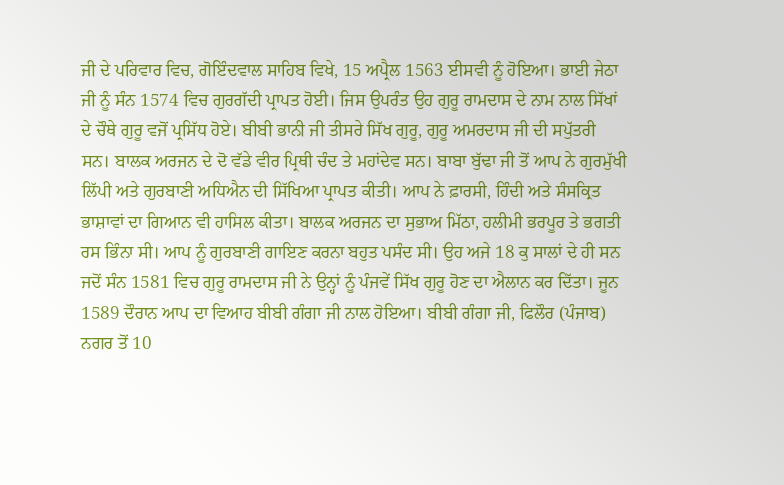ਜੀ ਦੇ ਪਰਿਵਾਰ ਵਿਚ, ਗੋਇੰਦਵਾਲ ਸਾਹਿਬ ਵਿਖੇ, 15 ਅਪ੍ਰੈਲ 1563 ਈਸਵੀ ਨੂੰ ਹੋਇਆ। ਭਾਈ ਜੇਠਾ ਜੀ ਨੂੰ ਸੰਨ 1574 ਵਿਚ ਗੁਰਗੱਦੀ ਪ੍ਰਾਪਤ ਹੋਈ। ਜਿਸ ਉਪਰੰਤ ਉਹ ਗੁਰੂ ਰਾਮਦਾਸ ਦੇ ਨਾਮ ਨਾਲ ਸਿੱਖਾਂ ਦੇ ਚੌਥੇ ਗੁਰੂ ਵਜੋਂ ਪ੍ਰਸਿੱਧ ਹੋਏ। ਬੀਬੀ ਭਾਨੀ ਜੀ ਤੀਸਰੇ ਸਿੱਖ ਗੁਰੂ, ਗੁਰੂ ਅਮਰਦਾਸ ਜੀ ਦੀ ਸਪੁੱਤਰੀ ਸਨ। ਬਾਲਕ ਅਰਜਨ ਦੇ ਦੋ ਵੱਡੇ ਵੀਰ ਪ੍ਰਿਥੀ ਚੰਦ ਤੇ ਮਹਾਂਦੇਵ ਸਨ। ਬਾਬਾ ਬੁੱਢਾ ਜੀ ਤੋਂ ਆਪ ਨੇ ਗੁਰਮੁੱਖੀ ਲਿੱਪੀ ਅਤੇ ਗੁਰਬਾਣੀ ਅਧਿਐਨ ਦੀ ਸਿੱਖਿਆ ਪ੍ਰਾਪਤ ਕੀਤੀ। ਆਪ ਨੇ ਫ਼ਾਰਸੀ, ਹਿੰਦੀ ਅਤੇ ਸੰਸਕ੍ਰਿਤ ਭਾਸ਼ਾਵਾਂ ਦਾ ਗਿਆਨ ਵੀ ਹਾਸਿਲ ਕੀਤਾ। ਬਾਲਕ ਅਰਜਨ ਦਾ ਸੁਭਾਅ ਮਿੱਠਾ, ਹਲੀਮੀ ਭਰਪੂਰ ਤੇ ਭਗਤੀ ਰਸ ਭਿੰਨਾ ਸੀ। ਆਪ ਨੂੰ ਗੁਰਬਾਣੀ ਗਾਇਣ ਕਰਨਾ ਬਹੁਤ ਪਸੰਦ ਸੀ। ਉਹ ਅਜੇ 18 ਕੁ ਸਾਲਾਂ ਦੇ ਹੀ ਸਨ ਜਦੋਂ ਸੰਨ 1581 ਵਿਚ ਗੁਰੂ ਰਾਮਦਾਸ ਜੀ ਨੇ ਉਨ੍ਹਾਂ ਨੂੰ ਪੰਜਵੇਂ ਸਿੱਖ ਗੁਰੂ ਹੋਣ ਦਾ ਐਲਾਨ ਕਰ ਦਿੱਤਾ। ਜੂਨ 1589 ਦੌਰਾਨ ਆਪ ਦਾ ਵਿਆਹ ਬੀਬੀ ਗੰਗਾ ਜੀ ਨਾਲ ਹੋਇਆ। ਬੀਬੀ ਗੰਗਾ ਜੀ, ਫਿਲੌਰ (ਪੰਜਾਬ) ਨਗਰ ਤੋਂ 10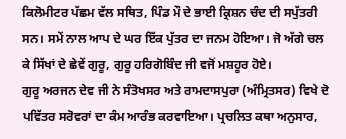ਕਿਲੋਮੀਟਰ ਪੱਛਮ ਵੱਲ ਸਥਿਤ, ਪਿੰਡ ਮੌ ਦੇ ਭਾਈ ਕ੍ਰਿਸ਼ਨ ਚੰਦ ਦੀ ਸਪੁੱਤਰੀ ਸਨ। ਸਮੇਂ ਨਾਲ ਆਪ ਦੇ ਘਰ ਇੱਕ ਪੁੱਤਰ ਦਾ ਜਨਮ ਹੋਇਆ। ਜੋ ਅੱਗੇ ਚਲ ਕੇ ਸਿੱਖਾਂ ਦੇ ਛੇਵੇਂ ਗੁਰੂ, ਗੁਰੂ ਹਰਿਗੋਬਿੰਦ ਜੀ ਵਜੋਂ ਮਸ਼ਹੂਰ ਹੋਏ।
ਗੁਰੂ ਅਰਜਨ ਦੇਵ ਜੀ ਨੇ ਸੰਤੋਖਸਰ ਅਤੇ ਰਾਮਦਾਸਪੁਰਾ (ਅੰਮ੍ਰਿਤਸਰ) ਵਿਖੇ ਦੋ ਪਵਿੱਤਰ ਸਰੋਵਰਾਂ ਦਾ ਕੰਮ ਆਰੰਭ ਕਰਵਾਇਆ। ਪ੍ਰਚਲਿਤ ਕਥਾ ਅਨੁਸਾਰ,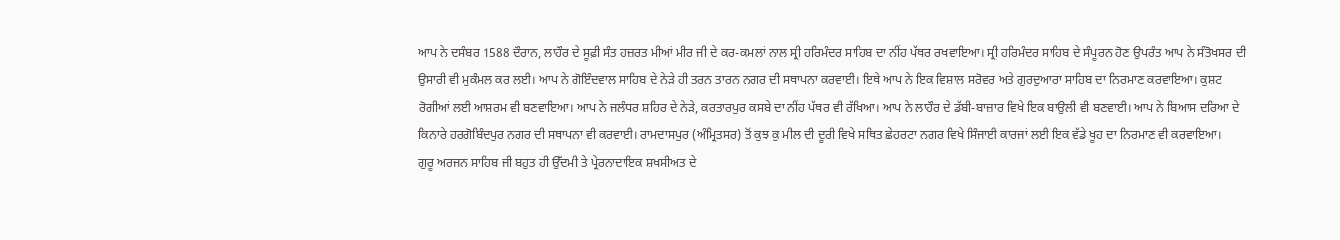ਆਪ ਨੇ ਦਸੰਬਰ 1588 ਦੌਰਾਨ, ਲਾਹੌਰ ਦੇ ਸੂਫ਼ੀ ਸੰਤ ਹਜ਼ਰਤ ਮੀਆਂ ਮੀਰ ਜੀ ਦੇ ਕਰ-ਕਮਲਾਂ ਨਾਲ ਸ੍ਰੀ ਹਰਿਮੰਦਰ ਸਾਹਿਬ ਦਾ ਨੀਂਹ ਪੱਥਰ ਰਖਵਾਇਆ। ਸ੍ਰੀ ਹਰਿਮੰਦਰ ਸਾਹਿਬ ਦੇ ਸੰਪੂਰਨ ਹੋਣ ਉਪਰੰਤ ਆਪ ਨੇ ਸੰਤੋਖਸਰ ਦੀ ਉਸਾਰੀ ਵੀ ਮੁਕੰਮਲ ਕਰ ਲਈ। ਆਪ ਨੇ ਗੋਇੰਦਵਾਲ ਸਾਹਿਬ ਦੇ ਨੇੜੇ ਹੀ ਤਰਨ ਤਾਰਨ ਨਗਰ ਦੀ ਸਥਾਪਨਾ ਕਰਵਾਈ। ਇਥੇ ਆਪ ਨੇ ਇਕ ਵਿਸ਼ਾਲ ਸਰੋਵਰ ਅਤੇ ਗੁਰਦੁਆਰਾ ਸਾਹਿਬ ਦਾ ਨਿਰਮਾਣ ਕਰਵਾਇਆ। ਕੁਸ਼ਟ ਰੋਗੀਆਂ ਲਈ ਆਸ਼ਰਮ ਵੀ ਬਣਵਾਇਆ। ਆਪ ਨੇ ਜਲੰਧਰ ਸ਼ਹਿਰ ਦੇ ਨੇੜੇ, ਕਰਤਾਰਪੁਰ ਕਸਬੇ ਦਾ ਨੀਂਹ ਪੱਥਰ ਵੀ ਰੱਖਿਆ। ਆਪ ਨੇ ਲਾਹੌਰ ਦੇ ਡੱਬੀ-ਬਾਜ਼ਾਰ ਵਿਖੇ ਇਕ ਬਾਉਲੀ ਵੀ ਬਣਵਾਈ। ਆਪ ਨੇ ਬਿਆਸ ਦਰਿਆ ਦੇ ਕਿਨਾਰੇ ਹਰਗੋਬਿੰਦਪੁਰ ਨਗਰ ਦੀ ਸਥਾਪਨਾ ਵੀ ਕਰਵਾਈ। ਰਾਮਦਾਸਪੁਰ (ਅੰਮ੍ਰਿਤਸਰ) ਤੋਂ ਕੁਝ ਕੁ ਮੀਲ ਦੀ ਦੂਰੀ ਵਿਖੇ ਸਥਿਤ ਛੇਹਰਟਾ ਨਗਰ ਵਿਖੇ ਸਿੰਜਾਈ ਕਾਰਜਾਂ ਲਈ ਇਕ ਵੱਡੇ ਖੂਹ ਦਾ ਨਿਰਮਾਣ ਵੀ ਕਰਵਾਇਆ।
ਗੁਰੂ ਅਰਜਨ ਸਾਹਿਬ ਜੀ ਬਹੁਤ ਹੀ ਉੱਦਮੀ ਤੇ ਪ੍ਰੇਰਨਾਦਾਇਕ ਸ਼ਖਸੀਅਤ ਦੇ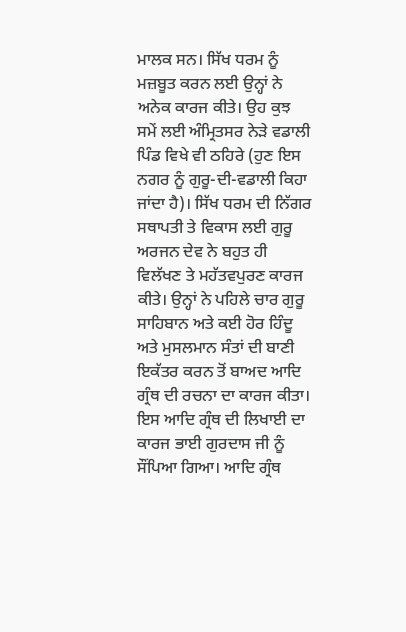ਮਾਲਕ ਸਨ। ਸਿੱਖ ਧਰਮ ਨੂੰ ਮਜ਼ਬੂਤ ਕਰਨ ਲਈ ਉਨ੍ਹਾਂ ਨੇ ਅਨੇਕ ਕਾਰਜ ਕੀਤੇ। ਉਹ ਕੁਝ ਸਮੇਂ ਲਈ ਅੰਮ੍ਰਿਤਸਰ ਨੇੜੇ ਵਡਾਲੀ ਪਿੰਡ ਵਿਖੇ ਵੀ ਠਹਿਰੇ (ਹੁਣ ਇਸ ਨਗਰ ਨੂੰ ਗੁਰੂ-ਦੀ-ਵਡਾਲੀ ਕਿਹਾ ਜਾਂਦਾ ਹੈ)। ਸਿੱਖ ਧਰਮ ਦੀ ਨਿੱਗਰ ਸਥਾਪਤੀ ਤੇ ਵਿਕਾਸ ਲਈ ਗੁਰੂ ਅਰਜਨ ਦੇਵ ਨੇ ਬਹੁਤ ਹੀ ਵਿਲੱਖਣ ਤੇ ਮਹੱਤਵਪੁਰਣ ਕਾਰਜ ਕੀਤੇ। ਉਨ੍ਹਾਂ ਨੇ ਪਹਿਲੇ ਚਾਰ ਗੁਰੂ ਸਾਹਿਬਾਨ ਅਤੇ ਕਈ ਹੋਰ ਹਿੰਦੂ ਅਤੇ ਮੁਸਲਮਾਨ ਸੰਤਾਂ ਦੀ ਬਾਣੀ ਇਕੱਤਰ ਕਰਨ ਤੋਂ ਬਾਅਦ ਆਦਿ ਗ੍ਰੰਥ ਦੀ ਰਚਨਾ ਦਾ ਕਾਰਜ ਕੀਤਾ। ਇਸ ਆਦਿ ਗ੍ਰੰਥ ਦੀ ਲਿਖਾਈ ਦਾ ਕਾਰਜ ਭਾਈ ਗੁਰਦਾਸ ਜੀ ਨੂੰ ਸੌਂਪਿਆ ਗਿਆ। ਆਦਿ ਗ੍ਰੰਥ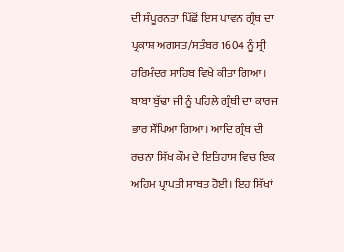ਦੀ ਸੰਪੂਰਨਤਾ ਪਿੱਛੋਂ ਇਸ ਪਾਵਨ ਗ੍ਰੰਥ ਦਾ ਪ੍ਰਕਾਸ਼ ਅਗਸਤ/ਸਤੰਬਰ 1604 ਨੂੰ ਸ੍ਰੀ ਹਰਿਮੰਦਰ ਸਾਹਿਬ ਵਿਖੇ ਕੀਤਾ ਗਿਆ। ਬਾਬਾ ਬੁੱਢਾ ਜੀ ਨੂੰ ਪਹਿਲੇ ਗ੍ਰੰਥੀ ਦਾ ਕਾਰਜ ਭਾਰ ਸੌਂਪਿਆ ਗਿਆ। ਆਦਿ ਗ੍ਰੰਥ ਦੀ ਰਚਨਾ ਸਿੱਖ ਕੌਮ ਦੇ ਇਤਿਹਾਸ ਵਿਚ ਇਕ ਅਹਿਮ ਪ੍ਰਾਪਤੀ ਸਾਬਤ ਹੋਈ। ਇਹ ਸਿੱਖਾਂ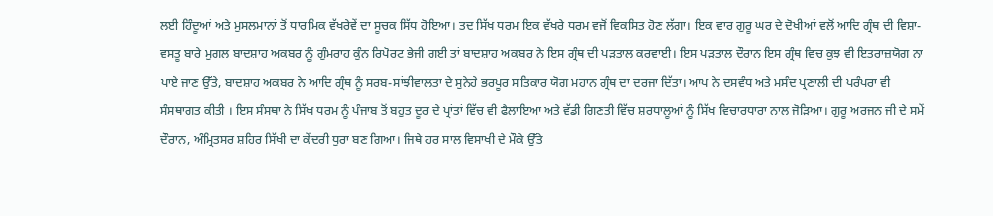ਲਈ ਹਿੰਦੂਆਂ ਅਤੇ ਮੁਸਲਮਾਨਾਂ ਤੋਂ ਧਾਰਮਿਕ ਵੱਖਰੇਵੇਂ ਦਾ ਸੂਚਕ ਸਿੱਧ ਹੋਇਆ। ਤਦ ਸਿੱਖ ਧਰਮ ਇਕ ਵੱਖਰੇ ਧਰਮ ਵਜੋਂ ਵਿਕਸਿਤ ਹੋਣ ਲੱਗਾ। ਇਕ ਵਾਰ ਗੁਰੂ ਘਰ ਦੇ ਦੋਖੀਆਂ ਵਲੋਂ ਆਦਿ ਗ੍ਰੰਥ ਦੀ ਵਿਸ਼ਾ-ਵਸਤੂ ਬਾਰੇ ਮੁਗਲ ਬਾਦਸ਼ਾਹ ਅਕਬਰ ਨੂੰ ਗੁੰਮਰਾਹ ਕੁੰਨ ਰਿਪੋਰਟ ਭੇਜੀ ਗਈ ਤਾਂ ਬਾਦਸ਼ਾਹ ਅਕਬਰ ਨੇ ਇਸ ਗ੍ਰੰਥ ਦੀ ਪੜਤਾਲ ਕਰਵਾਈ। ਇਸ ਪੜਤਾਲ ਦੌਰਾਨ ਇਸ ਗ੍ਰੰਥ ਵਿਚ ਕੁਝ ਵੀ ਇਤਰਾਜ਼ਯੋਗ ਨਾ ਪਾਏ ਜਾਣ ਉੱਤੇ, ਬਾਦਸ਼ਾਹ ਅਕਬਰ ਨੇ ਆਦਿ ਗ੍ਰੰਥ ਨੂੰ ਸਰਬ-ਸਾਂਝੀਵਾਲਤਾ ਦੇ ਸੁਨੇਹੇ ਭਰਪੂਰ ਸਤਿਕਾਰ ਯੋਗ ਮਹਾਨ ਗ੍ਰੰਥ ਦਾ ਦਰਜਾ ਦਿੱਤਾ। ਆਪ ਨੇ ਦਸਵੰਧ ਅਤੇ ਮਸੰਦ ਪ੍ਰਣਾਲੀ ਦੀ ਪਰੰਪਰਾ ਵੀ ਸੰਸਥਾਗਤ ਕੀਤੀ । ਇਸ ਸੰਸਥਾ ਨੇ ਸਿੱਖ ਧਰਮ ਨੂੰ ਪੰਜਾਬ ਤੋਂ ਬਹੁਤ ਦੂਰ ਦੇ ਪ੍ਰਾਂਤਾਂ ਵਿੱਚ ਵੀ ਫੈਲਾਇਆ ਅਤੇ ਵੱਡੀ ਗਿਣਤੀ ਵਿੱਚ ਸ਼ਰਧਾਲੂਆਂ ਨੂੰ ਸਿੱਖ ਵਿਚਾਰਧਾਰਾ ਨਾਲ ਜੋੜਿਆ। ਗੁਰੂ ਅਰਜਨ ਜੀ ਦੇ ਸਮੇਂ ਦੌਰਾਨ, ਅੰਮ੍ਰਿਤਸਰ ਸ਼ਹਿਰ ਸਿੱਖੀ ਦਾ ਕੇਂਦਰੀ ਧੁਰਾ ਬਣ ਗਿਆ। ਜਿਥੇ ਹਰ ਸਾਲ ਵਿਸਾਖੀ ਦੇ ਮੌਕੇ ਉੱਤੇ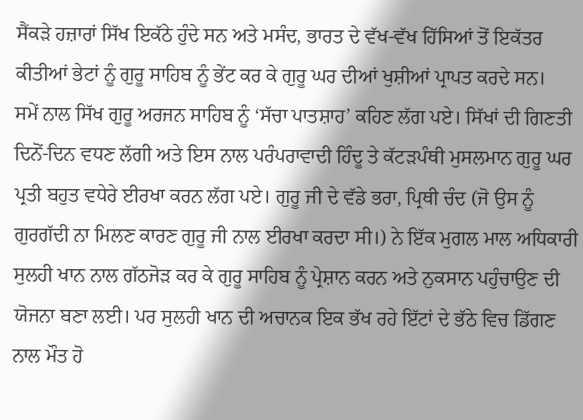ਸੈਂਕੜੇ ਹਜ਼ਾਰਾਂ ਸਿੱਖ ਇਕੱਠੇ ਹੁੰਦੇ ਸਨ ਅਤੇ ਮਸੰਦ, ਭਾਰਤ ਦੇ ਵੱਖ-ਵੱਖ ਹਿੱਸਿਆਂ ਤੋਂ ਇਕੱਤਰ ਕੀਤੀਆਂ ਭੇਟਾਂ ਨੂੰ ਗੁਰੂ ਸਾਹਿਬ ਨੂੰ ਭੇਂਟ ਕਰ ਕੇ ਗੁਰੂ ਘਰ ਦੀਆਂ ਖੁਸ਼ੀਆਂ ਪ੍ਰਾਪਤ ਕਰਦੇ ਸਨ।
ਸਮੇਂ ਨਾਲ ਸਿੱਖ ਗੁਰੂ ਅਰਜਨ ਸਾਹਿਬ ਨੂੰ ‘ਸੱਚਾ ਪਾਤਸ਼ਾਹ’ ਕਹਿਣ ਲੱਗ ਪਏ। ਸਿੱਖਾਂ ਦੀ ਗਿਣਤੀ ਦਿਨੋਂ-ਦਿਨ ਵਧਣ ਲੱਗੀ ਅਤੇ ਇਸ ਨਾਲ ਪਰੰਪਰਾਵਾਦੀ ਹਿੰਦੂ ਤੇ ਕੱਟੜਪੰਥੀ ਮੁਸਲਮਾਨ ਗੁਰੂ ਘਰ ਪ੍ਰਤੀ ਬਹੁਤ ਵਧੇਰੇ ਈਰਖਾ ਕਰਨ ਲੱਗ ਪਏ। ਗੁਰੂ ਜੀ ਦੇ ਵੱਡੇ ਭਰਾ, ਪ੍ਰਿਥੀ ਚੰਦ (ਜੋ ਉਸ ਨੂੰ ਗੁਰਗੱਦੀ ਨਾ ਮਿਲਣ ਕਾਰਣ ਗੁਰੂ ਜੀ ਨਾਲ ਈਰਖਾ ਕਰਦਾ ਸੀ।) ਨੇ ਇੱਕ ਮੁਗਲ ਮਾਲ ਅਧਿਕਾਰੀ ਸੁਲਹੀ ਖਾਨ ਨਾਲ ਗੱਠਜੋੜ ਕਰ ਕੇ ਗੁਰੂ ਸਾਹਿਬ ਨੂੰ ਪ੍ਰੇਸ਼ਾਨ ਕਰਨ ਅਤੇ ਨੁਕਸਾਨ ਪਹੁੰਚਾਉਣ ਦੀ ਯੋਜਨਾ ਬਣਾ ਲਈ। ਪਰ ਸੁਲਹੀ ਖਾਨ ਦੀ ਅਚਾਨਕ ਇਕ ਭੱਖ ਰਹੇ ਇੱਟਾਂ ਦੇ ਭੱਠੇ ਵਿਚ ਡਿੱਗਣ ਨਾਲ ਮੌਤ ਹੋ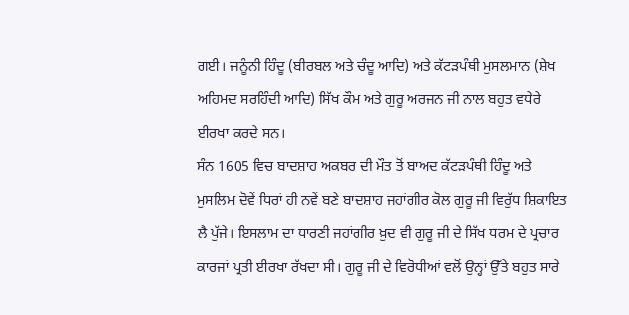ਗਈ। ਜਨੂੰਨੀ ਹਿੰਦੂ (ਬੀਰਬਲ ਅਤੇ ਚੰਦੂ ਆਦਿ) ਅਤੇ ਕੱਟੜਪੰਥੀ ਮੁਸਲਮਾਨ (ਸ਼ੇਖ ਅਹਿਮਦ ਸਰਹਿੰਦੀ ਆਦਿ) ਸਿੱਖ ਕੌਮ ਅਤੇ ਗੁਰੂ ਅਰਜਨ ਜੀ ਨਾਲ ਬਹੁਤ ਵਧੇਰੇ ਈਰਖਾ ਕਰਦੇ ਸਨ।
ਸੰਨ 1605 ਵਿਚ ਬਾਦਸ਼ਾਹ ਅਕਬਰ ਦੀ ਮੌਤ ਤੋਂ ਬਾਅਦ ਕੱਟੜਪੰਥੀ ਹਿੰਦੂ ਅਤੇ ਮੁਸਲਿਮ ਦੋਵੇਂ ਧਿਰਾਂ ਹੀ ਨਵੇਂ ਬਣੇ ਬਾਦਸ਼ਾਹ ਜਹਾਂਗੀਰ ਕੋਲ ਗੁਰੂ ਜੀ ਵਿਰੁੱਧ ਸ਼ਿਕਾਇਤ ਲੈ ਪੁੱਜੇ। ਇਸਲਾਮ ਦਾ ਧਾਰਣੀ ਜਹਾਂਗੀਰ ਖ਼ੁਦ ਵੀ ਗੁਰੂ ਜੀ ਦੇ ਸਿੱਖ ਧਰਮ ਦੇ ਪ੍ਰਚਾਰ ਕਾਰਜਾਂ ਪ੍ਰਤੀ ਈਰਖਾ ਰੱਖਦਾ ਸੀ। ਗੁਰੂ ਜੀ ਦੇ ਵਿਰੋਧੀਆਂ ਵਲੋਂ ਉਨ੍ਹਾਂ ਉੱਤੇ ਬਹੁਤ ਸਾਰੇ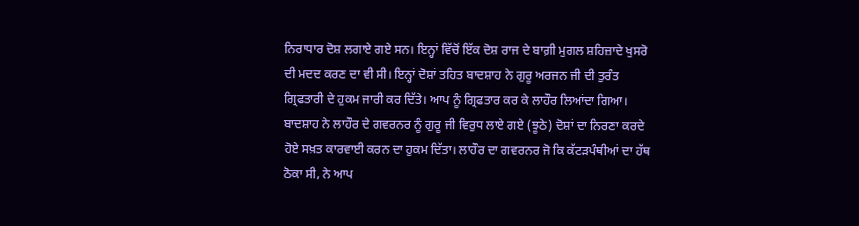ਨਿਰਾਧਾਰ ਦੋਸ਼ ਲਗਾਏ ਗਏ ਸਨ। ਇਨ੍ਹਾਂ ਵਿੱਚੋਂ ਇੱਕ ਦੋਸ਼ ਰਾਜ ਦੇ ਬਾਗ਼ੀ ਮੁਗਲ ਸ਼ਹਿਜ਼ਾਦੇ ਖੁਸਰੋ ਦੀ ਮਦਦ ਕਰਣ ਦਾ ਵੀ ਸੀ। ਇਨ੍ਹਾਂ ਦੋਸ਼ਾਂ ਤਹਿਤ ਬਾਦਸ਼ਾਹ ਨੇ ਗੁਰੂ ਅਰਜਨ ਜੀ ਦੀ ਤੁਰੰਤ ਗ੍ਰਿਫਤਾਰੀ ਦੇ ਹੁਕਮ ਜਾਰੀ ਕਰ ਦਿੱਤੇ। ਆਪ ਨੂੰ ਗ੍ਰਿਫਤਾਰ ਕਰ ਕੇ ਲਾਹੌਰ ਲਿਆਂਦਾ ਗਿਆ। ਬਾਦਸ਼ਾਹ ਨੇ ਲਾਹੌਰ ਦੇ ਗਵਰਨਰ ਨੂੰ ਗੁਰੂ ਜੀ ਵਿਰੁਧ ਲਾਏ ਗਏ (ਝੂਠੇ) ਦੋਸ਼ਾਂ ਦਾ ਨਿਰਣਾ ਕਰਦੇ ਹੋਏ ਸਖ਼ਤ ਕਾਰਵਾਈ ਕਰਨ ਦਾ ਹੁਕਮ ਦਿੱਤਾ। ਲਾਹੌਰ ਦਾ ਗਵਰਨਰ ਜੋ ਕਿ ਕੱਟੜਪੰਥੀਆਂ ਦਾ ਹੱਥ ਠੋਕਾ ਸੀ, ਨੇ ਆਪ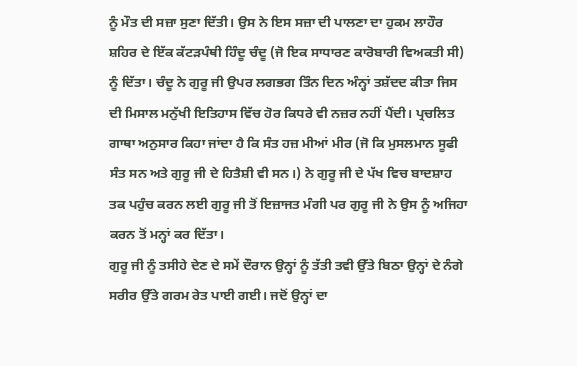ਨੂੰ ਮੌਤ ਦੀ ਸਜ਼ਾ ਸੁਣਾ ਦਿੱਤੀ। ਉਸ ਨੇ ਇਸ ਸਜ਼ਾ ਦੀ ਪਾਲਣਾ ਦਾ ਹੁਕਮ ਲਾਹੌਰ ਸ਼ਹਿਰ ਦੇ ਇੱਕ ਕੱਟੜਪੰਥੀ ਹਿੰਦੂ ਚੰਦੂ (ਜੋ ਇਕ ਸਾਧਾਰਣ ਕਾਰੋਬਾਰੀ ਵਿਅਕਤੀ ਸੀ) ਨੂੰ ਦਿੱਤਾ। ਚੰਦੂ ਨੇ ਗੁਰੂ ਜੀ ਉਪਰ ਲਗਭਗ ਤਿੰਨ ਦਿਨ ਅੰਨ੍ਹਾਂ ਤਸ਼ੱਦਦ ਕੀਤਾ ਜਿਸ ਦੀ ਮਿਸਾਲ ਮਨੁੱਖੀ ਇਤਿਹਾਸ ਵਿੱਚ ਹੋਰ ਕਿਧਰੇ ਵੀ ਨਜ਼ਰ ਨਹੀਂ ਪੈਂਦੀ। ਪ੍ਰਚਲਿਤ ਗਾਥਾ ਅਨੁਸਾਰ ਕਿਹਾ ਜਾਂਦਾ ਹੈ ਕਿ ਸੰਤ ਹਜ਼ ਮੀਆਂ ਮੀਰ (ਜੋ ਕਿ ਮੁਸਲਮਾਨ ਸੂਫੀ ਸੰਤ ਸਨ ਅਤੇ ਗੁਰੂ ਜੀ ਦੇ ਹਿਤੈਸ਼ੀ ਵੀ ਸਨ।) ਨੇ ਗੁਰੂ ਜੀ ਦੇ ਪੱਖ ਵਿਚ ਬਾਦਸ਼ਾਹ ਤਕ ਪਹੁੰਚ ਕਰਨ ਲਈ ਗੁਰੂ ਜੀ ਤੋਂ ਇਜ਼ਾਜਤ ਮੰਗੀ ਪਰ ਗੁਰੂ ਜੀ ਨੇ ਉਸ ਨੂੰ ਅਜਿਹਾ ਕਰਨ ਤੋਂ ਮਨ੍ਹਾਂ ਕਰ ਦਿੱਤਾ।
ਗੁਰੂ ਜੀ ਨੂੰ ਤਸੀਹੇ ਦੇਣ ਦੇ ਸਮੇਂ ਦੌਰਾਨ ਉਨ੍ਹਾਂ ਨੂੰ ਤੱਤੀ ਤਵੀ ਉੱਤੇ ਬਿਠਾ ਉਨ੍ਹਾਂ ਦੇ ਨੰਗੇ ਸਰੀਰ ਉੱਤੇ ਗਰਮ ਰੇਤ ਪਾਈ ਗਈ। ਜਦੋਂ ਉਨ੍ਹਾਂ ਦਾ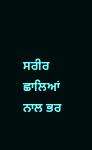ਸਰੀਰ ਛਾਲਿਆਂ ਨਾਲ ਭਰ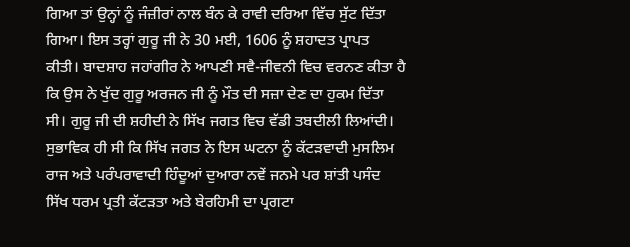ਗਿਆ ਤਾਂ ਉਨ੍ਹਾਂ ਨੂੰ ਜੰਜ਼ੀਰਾਂ ਨਾਲ ਬੰਨ ਕੇ ਰਾਵੀ ਦਰਿਆ ਵਿੱਚ ਸੁੱਟ ਦਿੱਤਾ ਗਿਆ। ਇਸ ਤਰ੍ਹਾਂ ਗੁਰੂ ਜੀ ਨੇ 30 ਮਈ, 1606 ਨੂੰ ਸ਼ਹਾਦਤ ਪ੍ਰਾਪਤ ਕੀਤੀ। ਬਾਦਸ਼ਾਹ ਜਹਾਂਗੀਰ ਨੇ ਆਪਣੀ ਸਵੈ-ਜੀਵਨੀ ਵਿਚ ਵਰਨਣ ਕੀਤਾ ਹੈ ਕਿ ਉਸ ਨੇ ਖੁੱਦ ਗੁਰੂ ਅਰਜਨ ਜੀ ਨੂੰ ਮੌਤ ਦੀ ਸਜ਼ਾ ਦੇਣ ਦਾ ਹੁਕਮ ਦਿੱਤਾ ਸੀ। ਗੁਰੂ ਜੀ ਦੀ ਸ਼ਹੀਦੀ ਨੇ ਸਿੱਖ ਜਗਤ ਵਿਚ ਵੱਡੀ ਤਬਦੀਲੀ ਲਿਆਂਦੀ। ਸੁਭਾਵਿਕ ਹੀ ਸੀ ਕਿ ਸਿੱਖ ਜਗਤ ਨੇ ਇਸ ਘਟਨਾ ਨੂੰ ਕੱਟੜਵਾਦੀ ਮੁਸਲਿਮ ਰਾਜ ਅਤੇ ਪਰੰਪਰਾਵਾਦੀ ਹਿੰਦੂਆਂ ਦੁਆਰਾ ਨਵੇਂ ਜਨਮੇ ਪਰ ਸ਼ਾਂਤੀ ਪਸੰਦ ਸਿੱਖ ਧਰਮ ਪ੍ਰਤੀ ਕੱਟੜਤਾ ਅਤੇ ਬੇਰਹਿਮੀ ਦਾ ਪ੍ਰਗਟਾ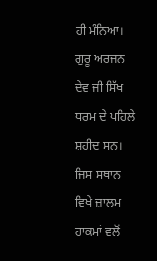ਹੀ ਮੰਨਿਆ।
ਗੁਰੂ ਅਰਜਨ ਦੇਵ ਜੀ ਸਿੱਖ ਧਰਮ ਦੇ ਪਹਿਲੇ ਸ਼ਹੀਦ ਸਨ। ਜਿਸ ਸਥਾਨ ਵਿਖੇ ਜ਼ਾਲਮ ਹਾਕਮਾਂ ਵਲੋਂ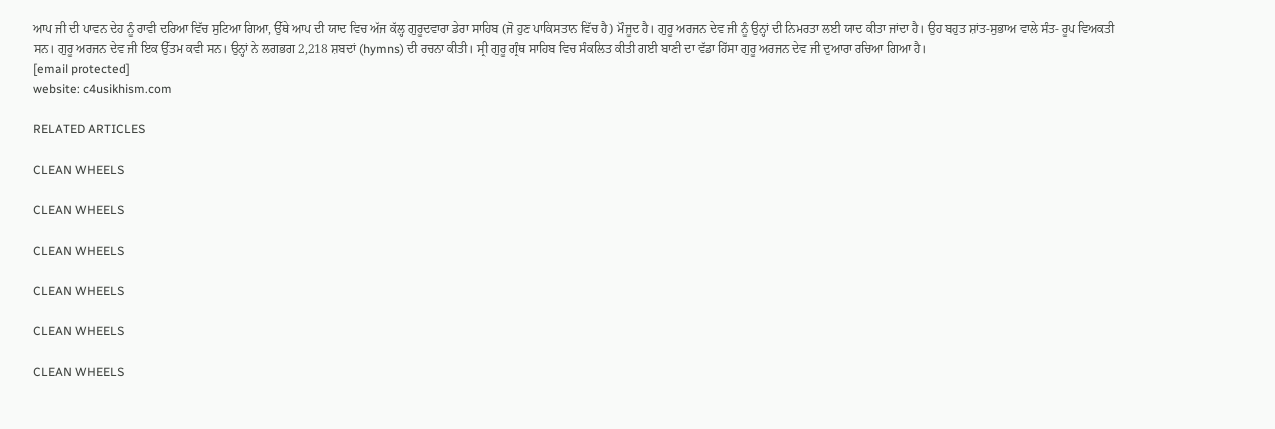ਆਪ ਜੀ ਦੀ ਪਾਵਨ ਦੇਹ ਨੂੰ ਰਾਵੀ ਦਰਿਆ ਵਿੱਚ ਸੁਟਿਆ ਗਿਆ, ਉੱਥੇ ਆਪ ਦੀ ਯਾਦ ਵਿਚ ਅੱਜ ਕੱਲ੍ਹ ਗੁਰੂਦਵਾਰਾ ਡੇਰਾ ਸਾਹਿਬ (ਜੋ ਹੁਣ ਪਾਕਿਸਤਾਨ ਵਿੱਚ ਹੈ) ਮੌਜੂਦ ਹੈ। ਗੁਰੂ ਅਰਜਨ ਦੇਵ ਜੀ ਨੂੰ ਉਨ੍ਹਾਂ ਦੀ ਨਿਮਰਤਾ ਲਈ ਯਾਦ ਕੀਤਾ ਜਾਂਦਾ ਹੈ। ਉਹ ਬਹੁਤ ਸ਼ਾਂਤ-ਸੁਭਾਅ ਵਾਲੇ ਸੰਤ- ਰੂਪ ਵਿਅਕਤੀ ਸਨ। ਗੁਰੂ ਅਰਜਨ ਦੇਵ ਜੀ ਇਕ ਉੱਤਮ ਕਵੀ ਸਨ। ਉਨ੍ਹਾਂ ਨੇ ਲਗਭਗ 2,218 ਸ਼ਬਦਾਂ (hymns) ਦੀ ਰਚਨਾ ਕੀਤੀ। ਸ੍ਰੀ ਗੁਰੂ ਗ੍ਰੰਥ ਸਾਹਿਬ ਵਿਚ ਸੰਕਲਿਤ ਕੀਤੀ ਗਈ ਬਾਣੀ ਦਾ ਵੱਡਾ ਹਿੱਸਾ ਗੁਰੂ ਅਰਜਨ ਦੇਵ ਜੀ ਦੁਆਰਾ ਰਚਿਆ ਗਿਆ ਹੈ।
[email protected]
website: c4usikhism.com

RELATED ARTICLES

CLEAN WHEELS

CLEAN WHEELS

CLEAN WHEELS

CLEAN WHEELS

CLEAN WHEELS

CLEAN WHEELS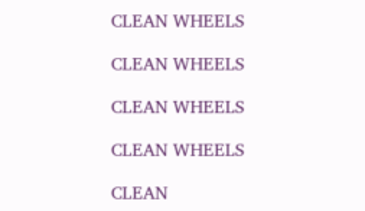CLEAN WHEELS

CLEAN WHEELS

CLEAN WHEELS

CLEAN WHEELS

CLEAN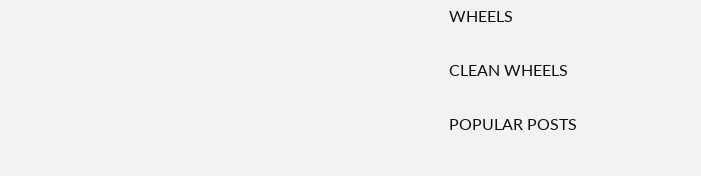WHEELS

CLEAN WHEELS

POPULAR POSTS